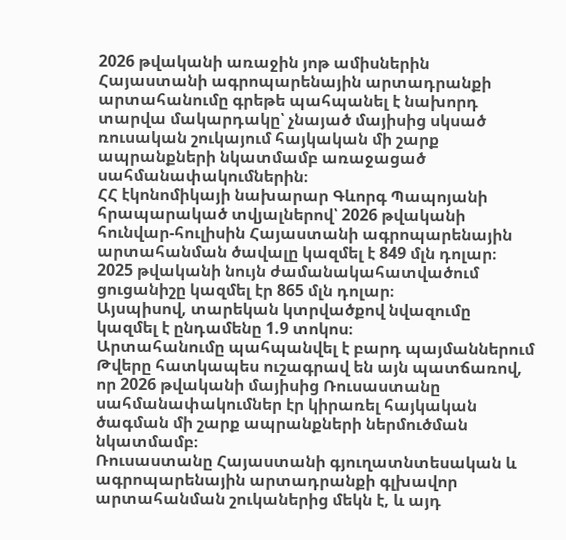2026 թվականի առաջին յոթ ամիսներին Հայաստանի ագրոպարենային արտադրանքի արտահանումը գրեթե պահպանել է նախորդ տարվա մակարդակը՝ չնայած մայիսից սկսած ռուսական շուկայում հայկական մի շարք ապրանքների նկատմամբ առաջացած սահմանափակումներին։
ՀՀ էկոնոմիկայի նախարար Գևորգ Պապոյանի հրապարակած տվյալներով՝ 2026 թվականի հունվար-հուլիսին Հայաստանի ագրոպարենային արտահանման ծավալը կազմել է 849 մլն դոլար։
2025 թվականի նույն ժամանակահատվածում ցուցանիշը կազմել էր 865 մլն դոլար։
Այսպիսով, տարեկան կտրվածքով նվազումը կազմել է ընդամենը 1.9 տոկոս։
Արտահանումը պահպանվել է բարդ պայմաններում
Թվերը հատկապես ուշագրավ են այն պատճառով, որ 2026 թվականի մայիսից Ռուսաստանը սահմանափակումներ էր կիրառել հայկական ծագման մի շարք ապրանքների ներմուծման նկատմամբ։
Ռուսաստանը Հայաստանի գյուղատնտեսական և ագրոպարենային արտադրանքի գլխավոր արտահանման շուկաներից մեկն է, և այդ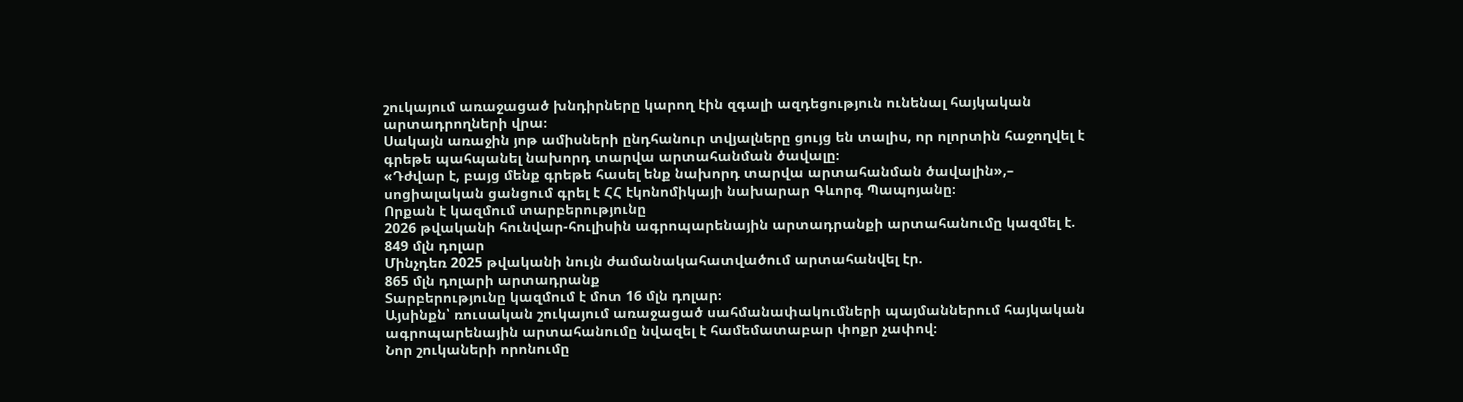շուկայում առաջացած խնդիրները կարող էին զգալի ազդեցություն ունենալ հայկական արտադրողների վրա։
Սակայն առաջին յոթ ամիսների ընդհանուր տվյալները ցույց են տալիս, որ ոլորտին հաջողվել է գրեթե պահպանել նախորդ տարվա արտահանման ծավալը։
«Դժվար է, բայց մենք գրեթե հասել ենք նախորդ տարվա արտահանման ծավալին»,– սոցիալական ցանցում գրել է ՀՀ էկոնոմիկայի նախարար Գևորգ Պապոյանը։
Որքան է կազմում տարբերությունը
2026 թվականի հունվար-հուլիսին ագրոպարենային արտադրանքի արտահանումը կազմել է.
849 մլն դոլար
Մինչդեռ 2025 թվականի նույն ժամանակահատվածում արտահանվել էր.
865 մլն դոլարի արտադրանք
Տարբերությունը կազմում է մոտ 16 մլն դոլար։
Այսինքն՝ ռուսական շուկայում առաջացած սահմանափակումների պայմաններում հայկական ագրոպարենային արտահանումը նվազել է համեմատաբար փոքր չափով։
Նոր շուկաների որոնումը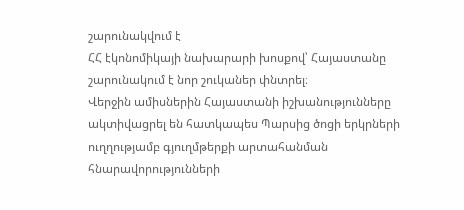շարունակվում է
ՀՀ էկոնոմիկայի նախարարի խոսքով՝ Հայաստանը շարունակում է նոր շուկաներ փնտրել։
Վերջին ամիսներին Հայաստանի իշխանությունները ակտիվացրել են հատկապես Պարսից ծոցի երկրների ուղղությամբ գյուղմթերքի արտահանման հնարավորությունների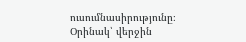ուսումնասիրությունը։
Օրինակ՝ վերջին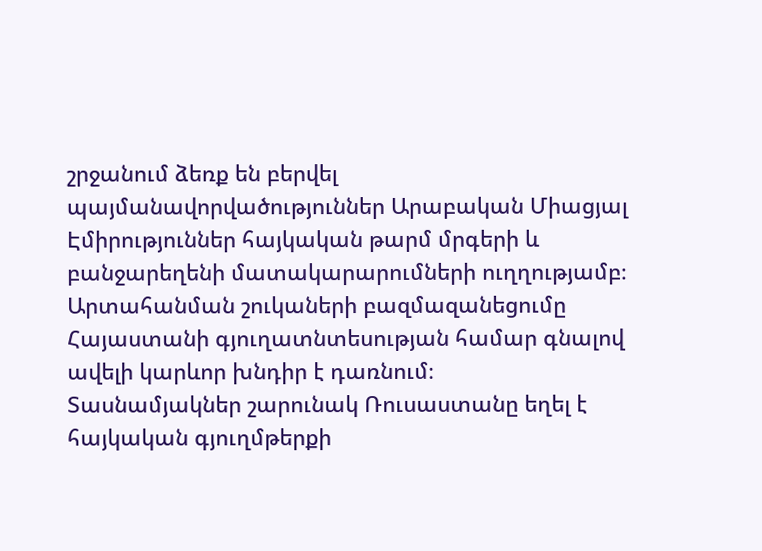շրջանում ձեռք են բերվել պայմանավորվածություններ Արաբական Միացյալ Էմիրություններ հայկական թարմ մրգերի և բանջարեղենի մատակարարումների ուղղությամբ։
Արտահանման շուկաների բազմազանեցումը Հայաստանի գյուղատնտեսության համար գնալով ավելի կարևոր խնդիր է դառնում։
Տասնամյակներ շարունակ Ռուսաստանը եղել է հայկական գյուղմթերքի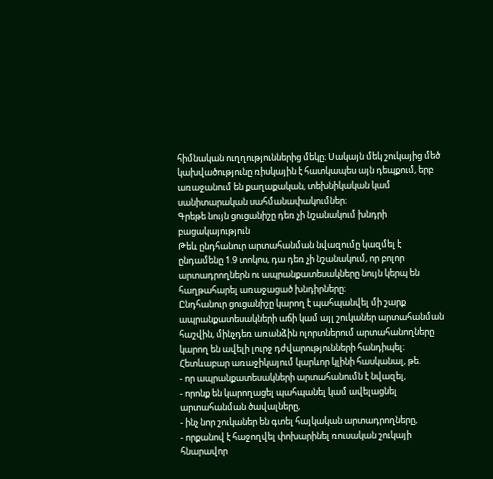հիմնական ուղղություններից մեկը։ Սակայն մեկ շուկայից մեծ կախվածությունը ռիսկային է հատկապես այն դեպքում, երբ առաջանում են քաղաքական, տեխնիկական կամ սանիտարական սահմանափակումներ։
Գրեթե նույն ցուցանիշը դեռ չի նշանակում խնդրի բացակայություն
Թեև ընդհանուր արտահանման նվազումը կազմել է ընդամենը 1.9 տոկոս, դա դեռ չի նշանակում, որ բոլոր արտադրողներն ու ապրանքատեսակները նույն կերպ են հաղթահարել առաջացած խնդիրները։
Ընդհանուր ցուցանիշը կարող է պահպանվել մի շարք ապրանքատեսակների աճի կամ այլ շուկաներ արտահանման հաշվին, մինչդեռ առանձին ոլորտներում արտահանողները կարող են ավելի լուրջ դժվարությունների հանդիպել։
Հետևաբար առաջիկայում կարևոր կլինի հասկանալ, թե.
- որ ապրանքատեսակների արտահանումն է նվազել,
- որոնք են կարողացել պահպանել կամ ավելացնել արտահանման ծավալները,
- ինչ նոր շուկաներ են գտել հայկական արտադրողները,
- որքանով է հաջողվել փոխարինել ռուսական շուկայի հնարավոր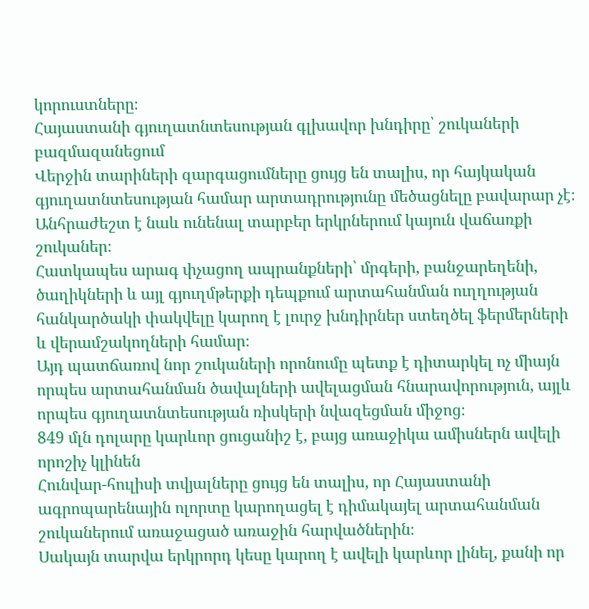կորուստները։
Հայաստանի գյուղատնտեսության գլխավոր խնդիրը՝ շուկաների բազմազանեցում
Վերջին տարիների զարգացումները ցույց են տալիս, որ հայկական գյուղատնտեսության համար արտադրությունը մեծացնելը բավարար չէ։
Անհրաժեշտ է նաև ունենալ տարբեր երկրներում կայուն վաճառքի շուկաներ։
Հատկապես արագ փչացող ապրանքների՝ մրգերի, բանջարեղենի, ծաղիկների և այլ գյուղմթերքի դեպքում արտահանման ուղղության հանկարծակի փակվելը կարող է լուրջ խնդիրներ ստեղծել ֆերմերների և վերամշակողների համար։
Այդ պատճառով նոր շուկաների որոնումը պետք է դիտարկել ոչ միայն որպես արտահանման ծավալների ավելացման հնարավորություն, այլև որպես գյուղատնտեսության ռիսկերի նվազեցման միջոց։
849 մլն դոլարը կարևոր ցուցանիշ է, բայց առաջիկա ամիսներն ավելի որոշիչ կլինեն
Հունվար-հուլիսի տվյալները ցույց են տալիս, որ Հայաստանի ագրոպարենային ոլորտը կարողացել է դիմակայել արտահանման շուկաներում առաջացած առաջին հարվածներին։
Սակայն տարվա երկրորդ կեսը կարող է ավելի կարևոր լինել, քանի որ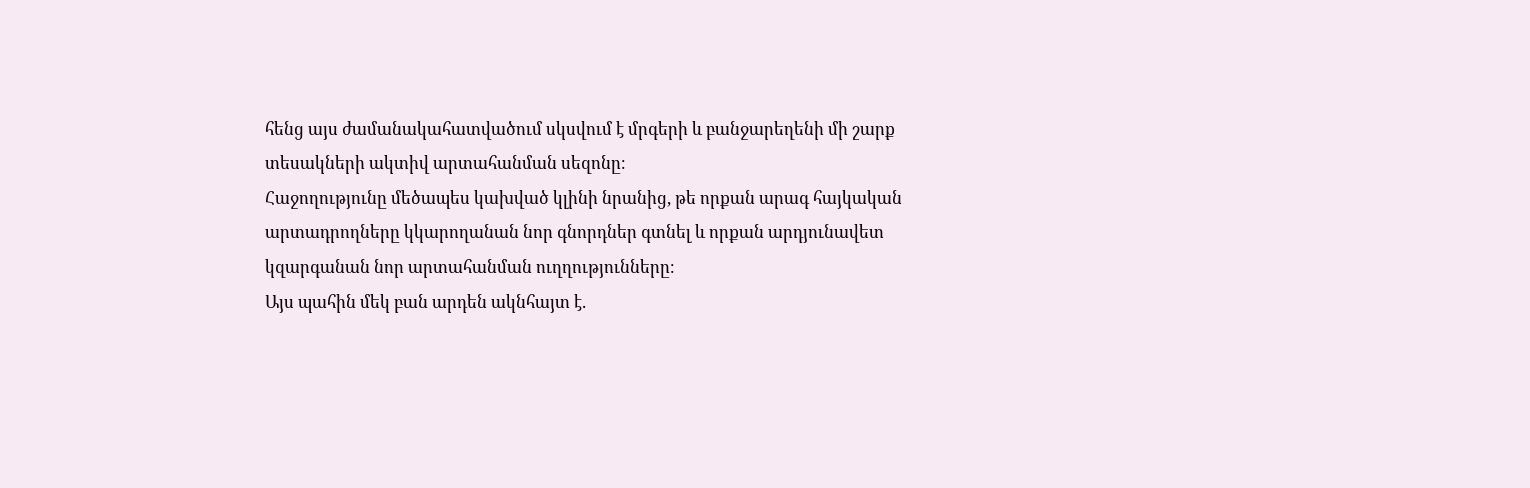հենց այս ժամանակահատվածում սկսվում է մրգերի և բանջարեղենի մի շարք տեսակների ակտիվ արտահանման սեզոնը։
Հաջողությունը մեծապես կախված կլինի նրանից, թե որքան արագ հայկական արտադրողները կկարողանան նոր գնորդներ գտնել և որքան արդյունավետ կզարգանան նոր արտահանման ուղղությունները։
Այս պահին մեկ բան արդեն ակնհայտ է.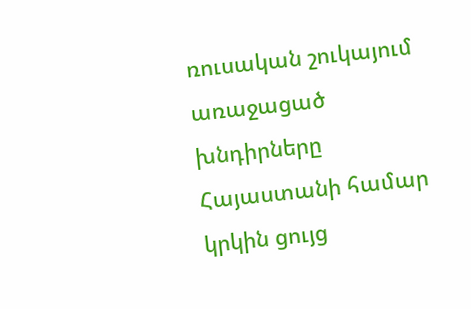ռուսական շուկայում առաջացած խնդիրները Հայաստանի համար կրկին ցույց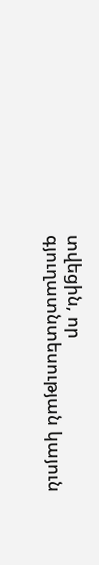տվեցին, որ գյուղատնտեսության կայուն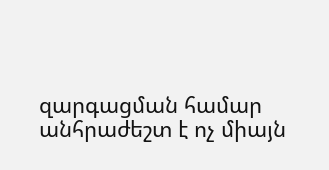զարգացման համար անհրաժեշտ է ոչ միայն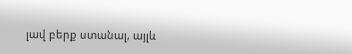լավ բերք ստանալ, այլև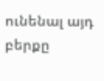ունենալ այդ բերքը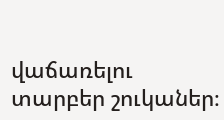վաճառելու տարբեր շուկաներ։